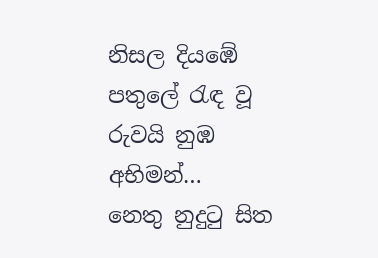නිසල දියඹේ පතුලේ රැඳ වූ රුවයි නුඹ
අභිමන්…
නෙතු නුදුටු සිත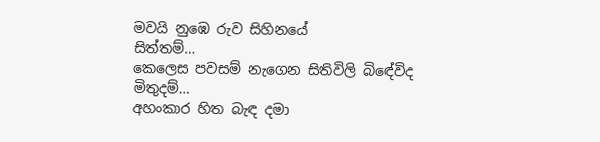මවයි නුඹෙ රුව සිහිනයේ
සිත්තම්…
කෙලෙස පවසම් නැගෙන සිතිවිලි බිඳේවිද
මිතුදම්…
අහංකාර හිත බැඳ දමා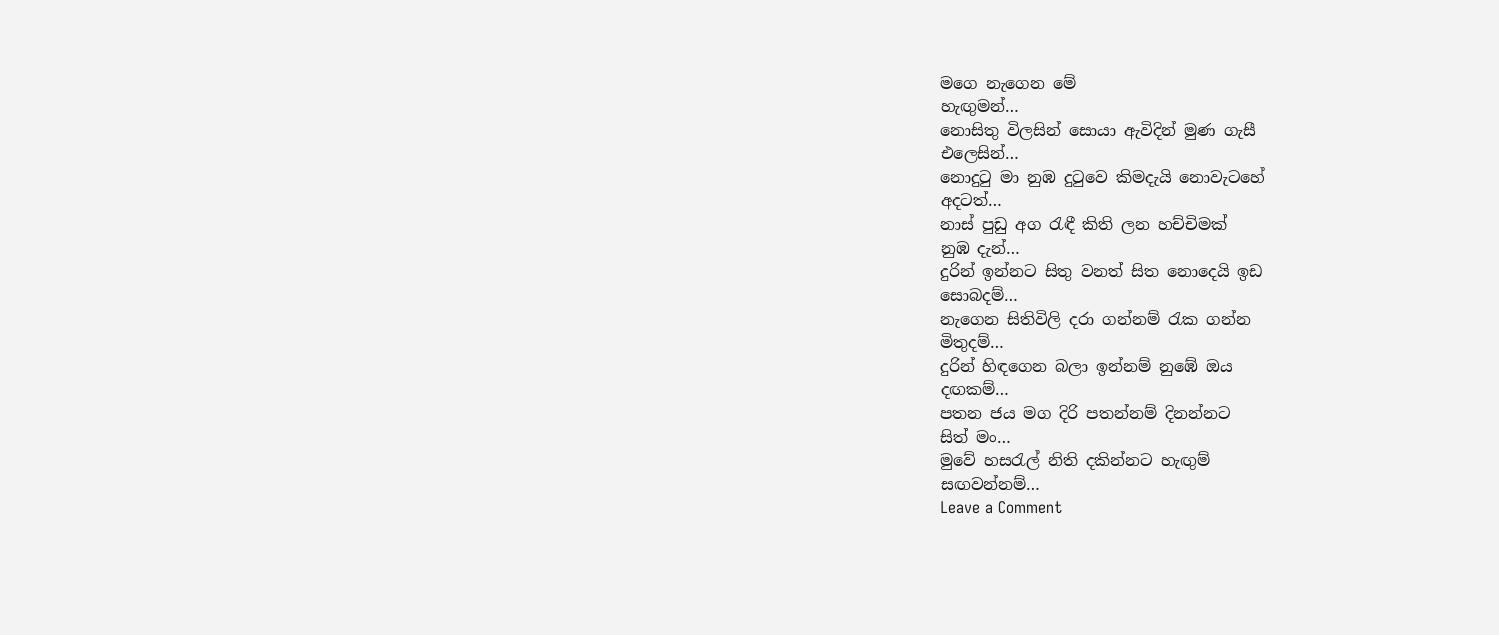මගෙ නැගෙන මේ
හැඟුමන්…
නොසිතු විලසින් සොයා ඇවිදින් මුණ ගැසී
එලෙසින්…
නොදුටු මා නුඹ දුටුවෙ කිමදැයි නොවැටහේ
අදටත්…
නාස් පුඩු අග රැඳී කිති ලන හච්චිමක්
නුඹ දැන්…
දුරින් ඉන්නට සිතු වනත් සිත නොදෙයි ඉඩ
සොබදම්…
නැගෙන සිතිවිලි දරා ගන්නම් රැක ගන්න
මිතුදම්…
දුරින් හිඳගෙන බලා ඉන්නම් නුඹේ ඔය
දඟකම්…
පතන ජය මග දිරි පතන්නම් දිනන්නට
සිත් මං…
මුවේ හසරැල් නිති දකින්නට හැඟුම්
සඟවන්නම්…
Leave a Comment